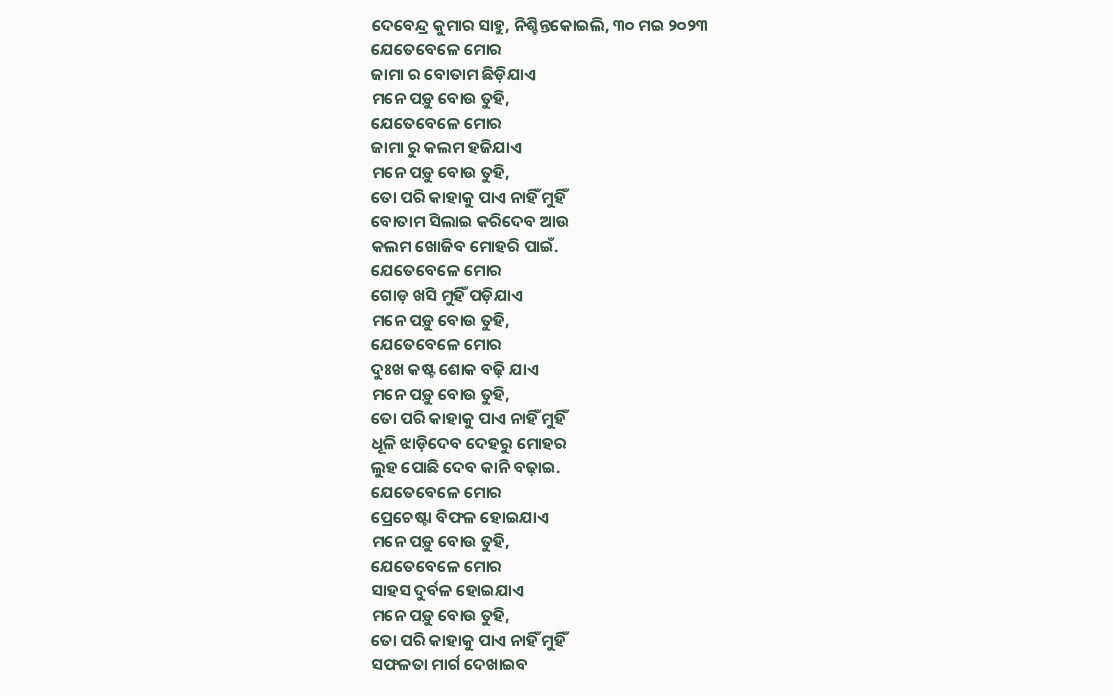ଦେବେନ୍ଦ୍ର କୁମାର ସାହୁ, ନିଶ୍ଚିନ୍ତକୋଇଲି, ୩୦ ମଇ ୨୦୨୩
ଯେତେବେଳେ ମୋର
ଜାମା ର ବୋତାମ ଛିଡ଼ିଯାଏ
ମନେ ପଡ଼ୁ ବୋଉ ତୁହି,
ଯେତେବେଳେ ମୋର
ଜାମା ରୁ କଲମ ହଜିଯାଏ
ମନେ ପଡ଼ୁ ବୋଉ ତୁହି,
ତୋ ପରି କାହାକୁ ପାଏ ନାହିଁ ମୁହିଁ
ବୋତାମ ସିଲାଇ କରିଦେବ ଆଉ
କଲମ ଖୋଜିବ ମୋହରି ପାଇଁ.
ଯେତେବେଳେ ମୋର
ଗୋଡ଼ ଖସି ମୁହିଁ ପଡ଼ିଯାଏ
ମନେ ପଡ଼ୁ ବୋଉ ତୁହି,
ଯେତେବେଳେ ମୋର
ଦୁଃଖ କଷ୍ଟ ଶୋକ ବଢ଼ି ଯାଏ
ମନେ ପଡ଼ୁ ବୋଉ ତୁହି,
ତୋ ପରି କାହାକୁ ପାଏ ନାହିଁ ମୁହିଁ
ଧୂଳି ଝାଡ଼ିଦେବ ଦେହରୁ ମୋହର
ଲୁହ ପୋଛି ଦେବ କାନି ବଢ଼ାଇ.
ଯେତେବେଳେ ମୋର
ପ୍ରେଚେଷ୍ଟା ବିଫଳ ହୋଇଯାଏ
ମନେ ପଡ଼ୁ ବୋଉ ତୁହି,
ଯେତେବେଳେ ମୋର
ସାହସ ଦୁର୍ବଳ ହୋଇଯାଏ
ମନେ ପଡ଼ୁ ବୋଉ ତୁହି,
ତୋ ପରି କାହାକୁ ପାଏ ନାହିଁ ମୁହିଁ
ସଫଳତା ମାର୍ଗ ଦେଖାଇବ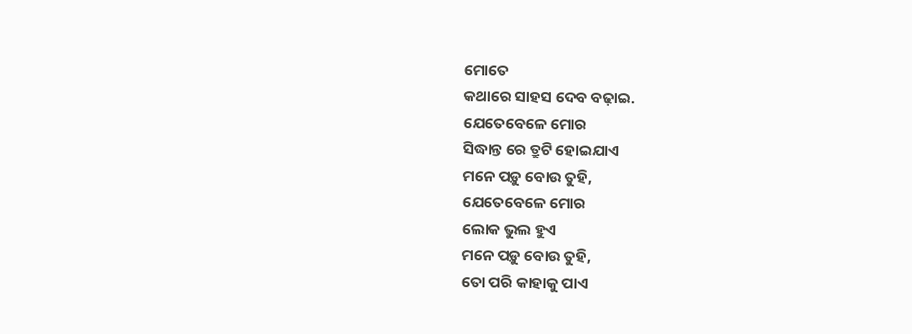ମୋତେ
କଥାରେ ସାହସ ଦେବ ବଢ଼ାଇ.
ଯେତେବେଳେ ମୋର
ସିଦ୍ଧାନ୍ତ ରେ ତ୍ରୁଟି ହୋଇଯାଏ
ମନେ ପଡ଼ୁ ବୋଉ ତୁହି,
ଯେତେବେଳେ ମୋର
ଲୋକ ଭୁଲ ହୁଏ
ମନେ ପଡ଼ୁ ବୋଉ ତୁହି,
ତୋ ପରି କାହାକୁ ପାଏ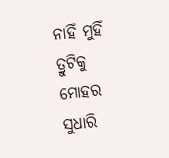ନାହିଁ ମୁହିଁ
ତ୍ରୁଟିକୁ ମୋହର ସୁଧାରି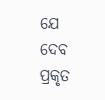ଯେ ଦେବ
ପ୍ରକୃତ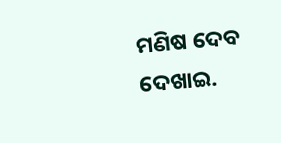ମଣିଷ ଦେବ ଦେଖାଇ.